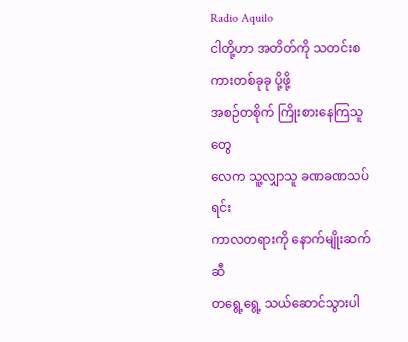Radio Aquilo
ငါတို့ဟာ အတိတ်ကို သတင်းစကားတစ်ခုခု ပို့ဖို့
အစဉ်တစိုက် ကြိုးစားနေကြသူတွေ
လေက သူ့လျှာသူ ခဏခဏသပ်ရင်း
ကာလတရားကို နောက်မျိုးဆက်ဆီ
တရွေ့ရွေ့ သယ်ဆောင်သွားပါ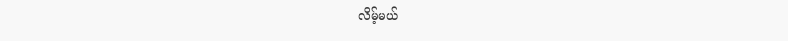လိမ့်မယ်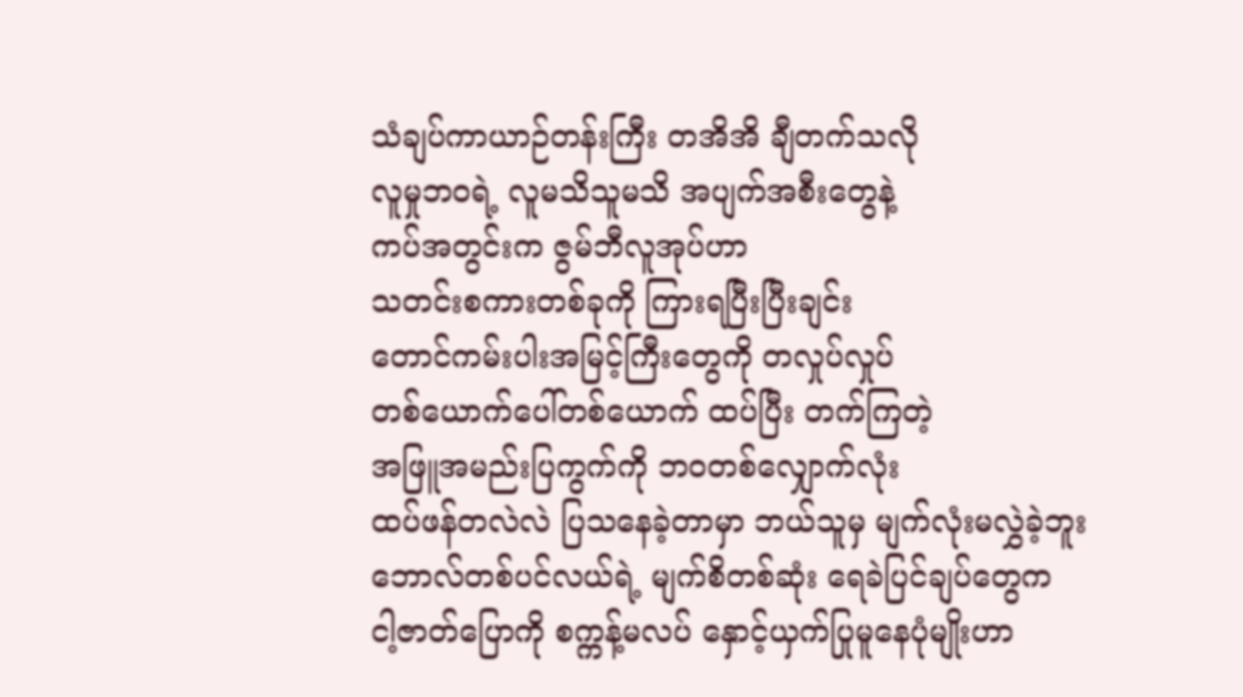သံချပ်ကာယာဉ်တန်းကြီး တအိအိ ချီတက်သလို
လူမှုဘဝရဲ့ လူမသိသူမသိ အပျက်အစီးတွေနဲ့
ကပ်အတွင်းက ဇွမ်ဘီလူအုပ်ဟာ
သတင်းစကားတစ်ခုကို ကြားရပြီးပြီးချင်း
တောင်ကမ်းပါးအမြင့်ကြီးတွေကို တလှုပ်လှုပ်
တစ်ယောက်ပေါ်တစ်ယောက် ထပ်ပြီး တက်ကြတဲ့
အဖြူအမည်းပြကွက်ကို ဘဝတစ်လျှောက်လုံး
ထပ်ဖန်တလဲလဲ ပြသနေခဲ့တာမှာ ဘယ်သူမှ မျက်လုံးမလွှဲခဲ့ဘူး
ဘောလ်တစ်ပင်လယ်ရဲ့ မျက်စိတစ်ဆုံး ရေခဲပြင်ချပ်တွေက
ငါ့ဇာတ်ပြောကို စက္ကန့်မလပ် နှောင့်ယှက်ပြုမူနေပုံမျိုးဟာ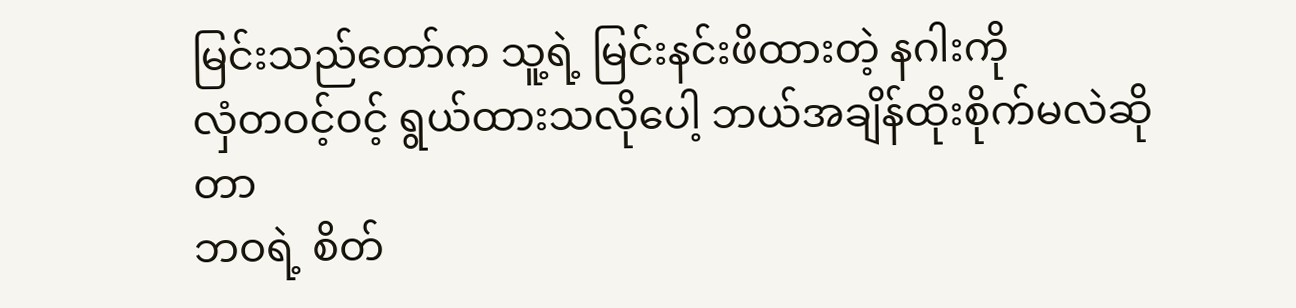မြင်းသည်တော်က သူ့ရဲ့ မြင်းနင်းဖိထားတဲ့ နဂါးကို
လှံတဝင့်ဝင့် ရွယ်ထားသလိုပေါ့ ဘယ်အချိန်ထိုးစိုက်မလဲဆိုတာ
ဘဝရဲ့ စိတ်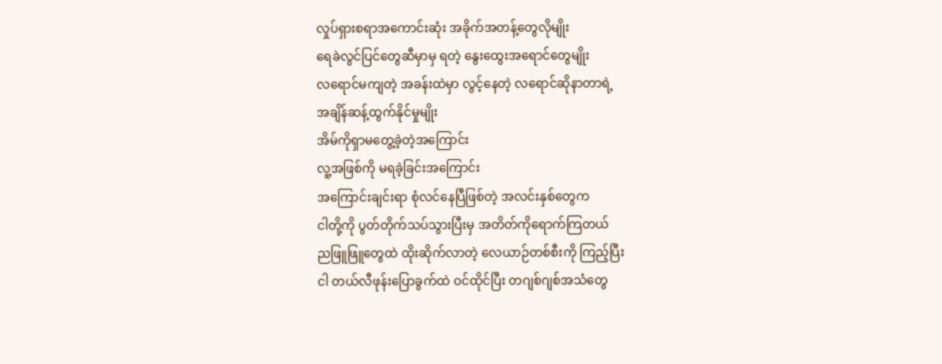လှုပ်ရှားစရာအကောင်းဆုံး အခိုက်အတန့်တွေလိုမျိုး
ရေခဲလွင်ပြင်တွေဆီမှာမှ ရတဲ့ နွေးထွေးအရောင်တွေမျိုး
လရောင်မကျတဲ့ အခန်းထဲမှာ လွင့်နေတဲ့ လရောင်ဆိုနာတာရဲ့
အချိန်ဆန့်ထွက်နိုင်မှုမျိုး
အိမ်ကိုရှာမတွေ့ခဲ့တဲ့အကြောင်း
လူ့အဖြစ်ကို မရခဲ့ခြင်းအကြောင်း
အကြောင်းချင်းရာ စုံလင်နေပြီဖြစ်တဲ့ အလင်းနှစ်တွေက
ငါတို့ကို ပွတ်တိုက်သပ်သွားပြီးမှ အတိတ်ကိုရောက်ကြတယ်
ညဖြူဖြူတွေထဲ ထိုးဆိုက်လာတဲ့ လေယာဉ်တစ်စီးကို ကြည့်ပြီး
ငါ တယ်လီဖုန်းပြောခွက်ထဲ ဝင်ထိုင်ပြီး တဂျစ်ဂျစ်အသံတွေ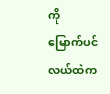ကို
မြောက်ပင်လယ်ထဲက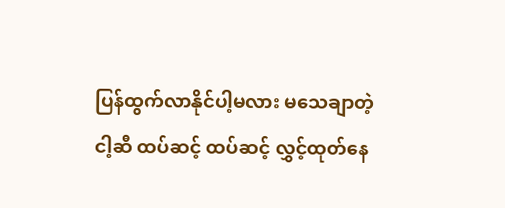ပြန်ထွက်လာနိုင်ပါ့မလား မသေချာတဲ့
ငါ့ဆီ ထပ်ဆင့် ထပ်ဆင့် လွှင့်ထုတ်နေ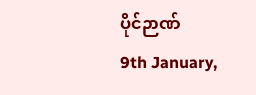ပိုင်ဉာဏ်
9th January,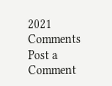2021
Comments
Post a Comment